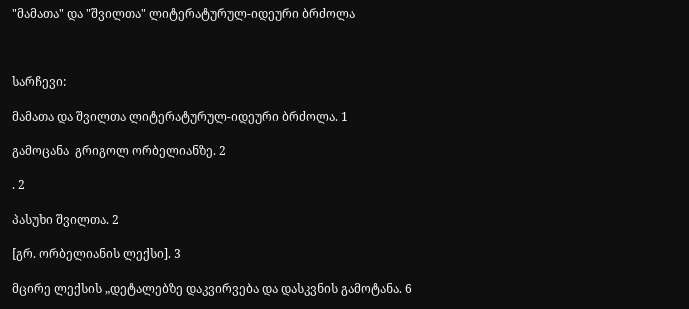"მამათა" და "შვილთა" ლიტერატურულ-იდეური ბრძოლა



სარჩევი:

მამათა და შვილთა ლიტერატურულ-იდეური ბრძოლა. 1

გამოცანა  გრიგოლ ორბელიანზე. 2

. 2

პასუხი შვილთა. 2

[გრ. ორბელიანის ლექსი]. 3

მცირე ლექსის „დეტალებზე დაკვირვება და დასკვნის გამოტანა. 6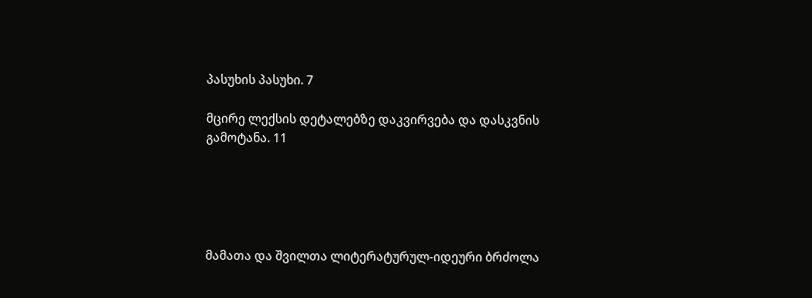პასუხის პასუხი. 7

მცირე ლექსის დეტალებზე დაკვირვება და დასკვნის გამოტანა. 11





მამათა და შვილთა ლიტერატურულ-იდეური ბრძოლა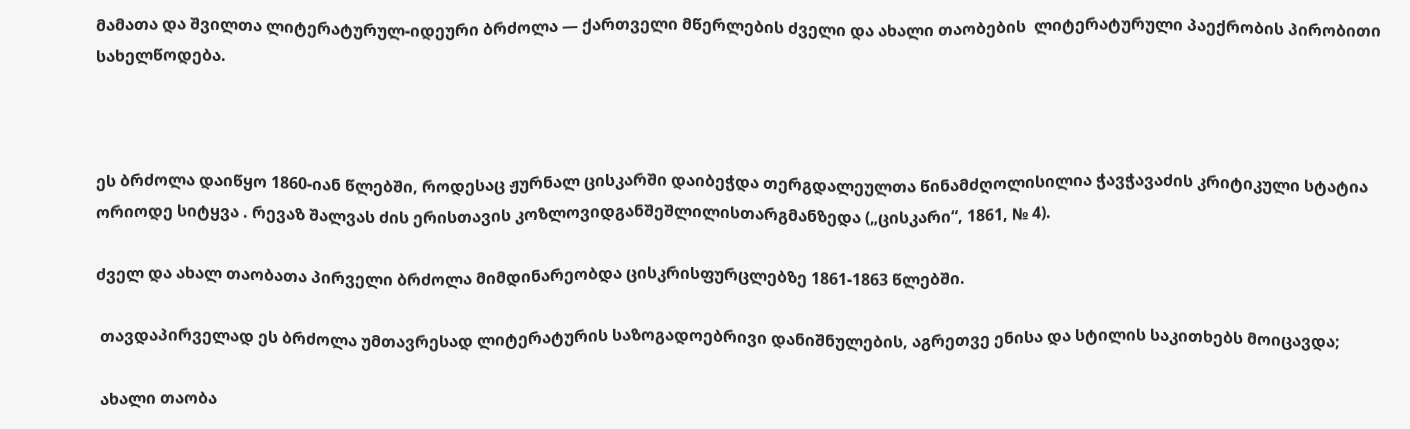მამათა და შვილთა ლიტერატურულ-იდეური ბრძოლა — ქართველი მწერლების ძველი და ახალი თაობების  ლიტერატურული პაექრობის პირობითი სახელწოდება.



ეს ბრძოლა დაიწყო 1860-იან წლებში, როდესაც ჟურნალ ცისკარში დაიბეჭდა თერგდალეულთა წინამძღოლისილია ჭავჭავაძის კრიტიკული სტატია ორიოდე სიტყვა . რევაზ შალვას ძის ერისთავის კოზლოვიდგანშეშლილისთარგმანზედა („ცისკარი“, 1861, № 4).

ძველ და ახალ თაობათა პირველი ბრძოლა მიმდინარეობდა ცისკრისფურცლებზე 1861-1863 წლებში.

 თავდაპირველად ეს ბრძოლა უმთავრესად ლიტერატურის საზოგადოებრივი დანიშნულების, აგრეთვე ენისა და სტილის საკითხებს მოიცავდა;

 ახალი თაობა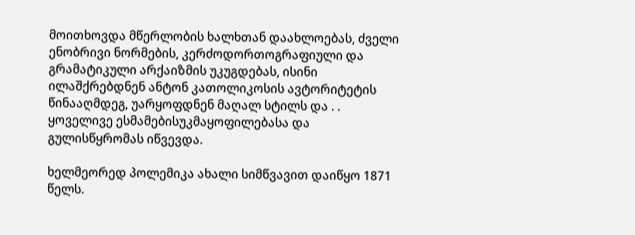მოითხოვდა მწერლობის ხალხთან დაახლოებას, ძველი ენობრივი ნორმების, კერძოდორთოგრაფიული და გრამატიკული არქაიზმის უკუგდებას, ისინი ილაშქრებდნენ ანტონ კათოლიკოსის ავტორიტეტის წინააღმდეგ, უარყოფდნენ მაღალ სტილს და . . ყოველივე ესმამებისუკმაყოფილებასა და გულისწყრომას იწვევდა.

ხელმეორედ პოლემიკა ახალი სიმწვავით დაიწყო 1871 წელს.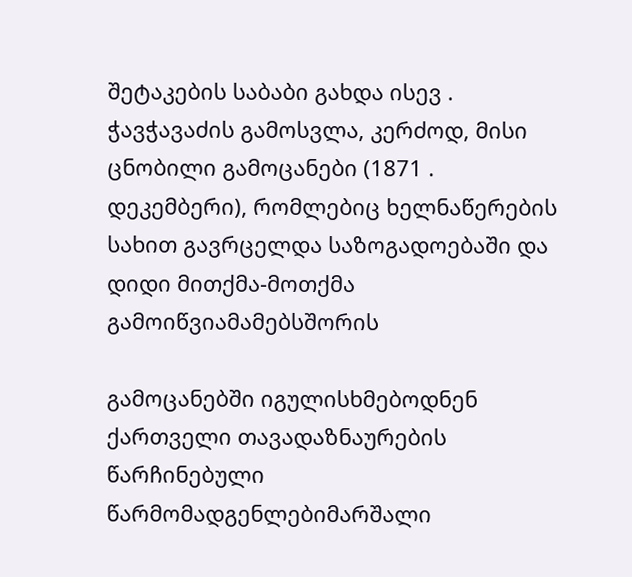შეტაკების საბაბი გახდა ისევ . ჭავჭავაძის გამოსვლა, კერძოდ, მისი ცნობილი გამოცანები (1871 . დეკემბერი), რომლებიც ხელნაწერების სახით გავრცელდა საზოგადოებაში და დიდი მითქმა-მოთქმა გამოიწვიამამებსშორის

გამოცანებში იგულისხმებოდნენ ქართველი თავადაზნაურების წარჩინებული წარმომადგენლებიმარშალი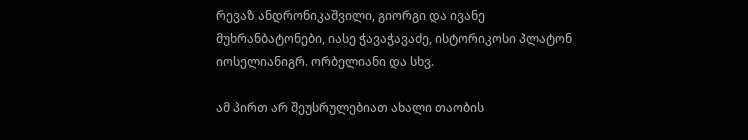რევაზ ანდრონიკაშვილი, გიორგი და ივანე მუხრანბატონები, იასე ჭავაჭავაძე, ისტორიკოსი პლატონ იოსელიანიგრ. ორბელიანი და სხვ.

ამ პირთ არ შეუსრულებიათ ახალი თაობის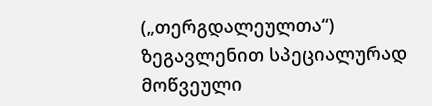(„თერგდალეულთა“) ზეგავლენით სპეციალურად მოწვეული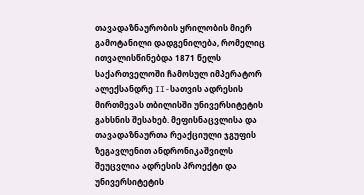თავადაზნაურობის ყრილობის მიერ გამოტანილი დადგენილება, რომელიც ითვალისწინებდა 1871 წელს საქართველოში ჩამოსულ იმპერატორ ალექსანდრე II-სათვის ადრესის მირთმევას თბილისში უნივერსიტეტის გახსნის შესახებ. მეფისნაცვლისა და თავადაზნაურთა რეაქციული ჯგუფის ზეგავლენით ანდრონიკაშვილს შეუცვლია ადრესის პროექტი და უნივერსიტეტის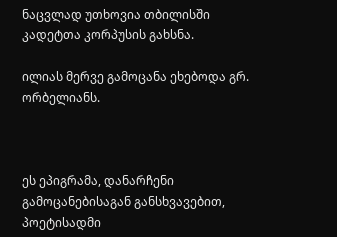ნაცვლად უთხოვია თბილისში კადეტთა კორპუსის გახსნა.

ილიას მერვე გამოცანა ეხებოდა გრ. ორბელიანს.



ეს ეპიგრამა, დანარჩენი გამოცანებისაგან განსხვავებით, პოეტისადმი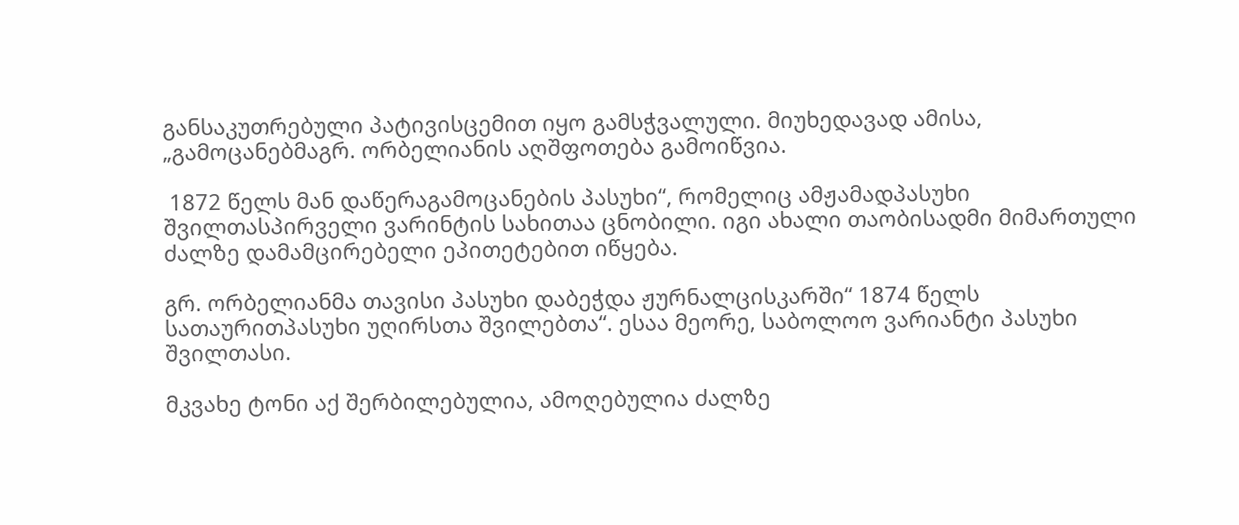განსაკუთრებული პატივისცემით იყო გამსჭვალული. მიუხედავად ამისა, „გამოცანებმაგრ. ორბელიანის აღშფოთება გამოიწვია.

 1872 წელს მან დაწერაგამოცანების პასუხი“, რომელიც ამჟამადპასუხი შვილთასპირველი ვარინტის სახითაა ცნობილი. იგი ახალი თაობისადმი მიმართული ძალზე დამამცირებელი ეპითეტებით იწყება.

გრ. ორბელიანმა თავისი პასუხი დაბეჭდა ჟურნალცისკარში“ 1874 წელს სათაურითპასუხი უღირსთა შვილებთა“. ესაა მეორე, საბოლოო ვარიანტი პასუხი შვილთასი.

მკვახე ტონი აქ შერბილებულია, ამოღებულია ძალზე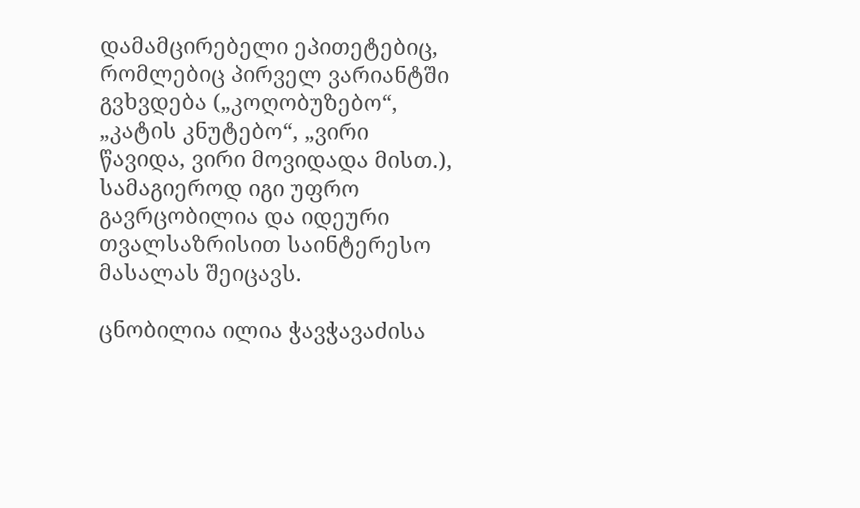დამამცირებელი ეპითეტებიც, რომლებიც პირველ ვარიანტში გვხვდება („კოღობუზებო“, „კატის კნუტებო“, „ვირი წავიდა, ვირი მოვიდადა მისთ.), სამაგიეროდ იგი უფრო გავრცობილია და იდეური თვალსაზრისით საინტერესო მასალას შეიცავს.

ცნობილია ილია ჭავჭავაძისა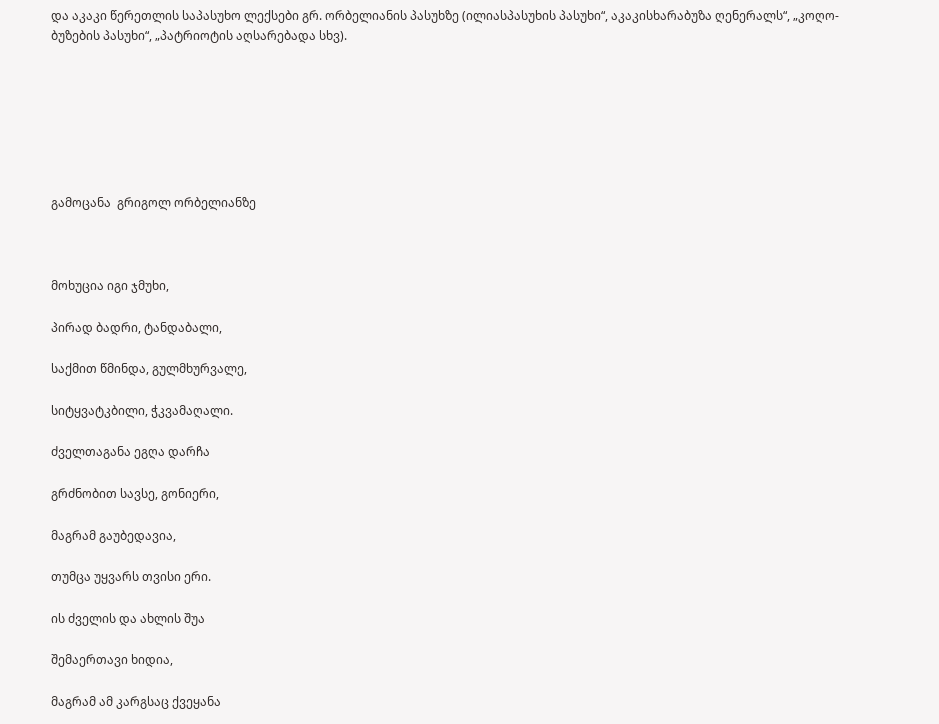და აკაკი წერეთლის საპასუხო ლექსები გრ. ორბელიანის პასუხზე (ილიასპასუხის პასუხი“, აკაკისხარაბუზა ღენერალს“, „კოღო-ბუზების პასუხი“, „პატრიოტის აღსარებადა სხვ).







გამოცანა  გრიგოლ ორბელიანზე



მოხუცია იგი ჯმუხი,

პირად ბადრი, ტანდაბალი,

საქმით წმინდა, გულმხურვალე,

სიტყვატკბილი, ჭკვამაღალი.

ძველთაგანა ეგღა დარჩა

გრძნობით სავსე, გონიერი,

მაგრამ გაუბედავია,

თუმცა უყვარს თვისი ერი.

ის ძველის და ახლის შუა

შემაერთავი ხიდია,

მაგრამ ამ კარგსაც ქვეყანა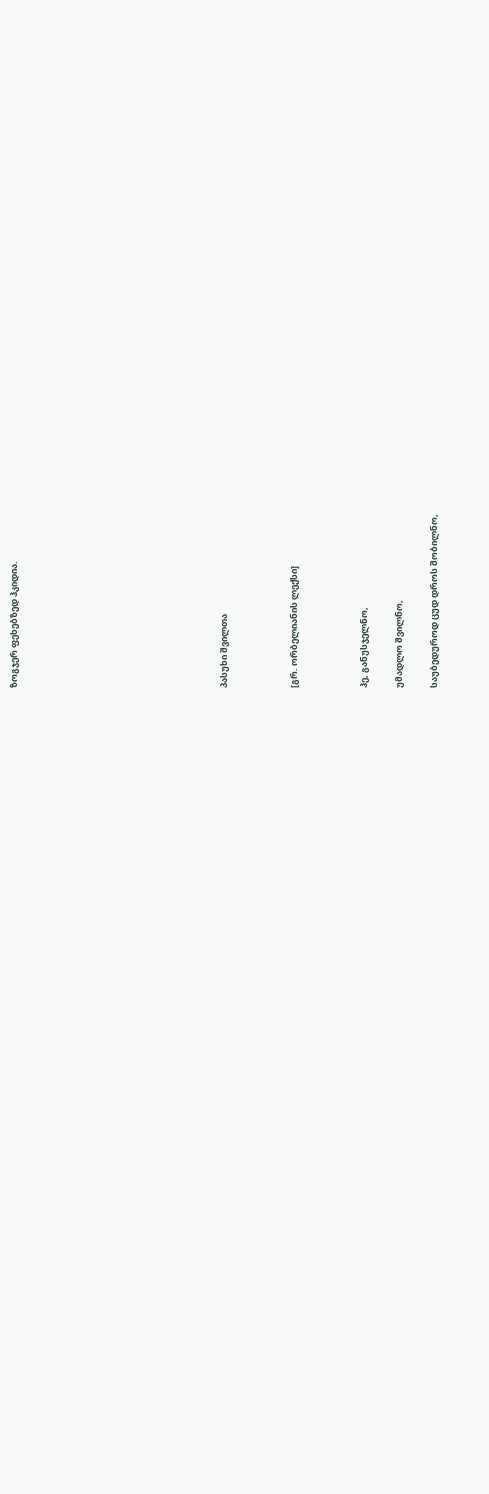ზოგჯერ ფეხებზედ ჰკიდია.











პასუხი შვილთა



[გრ. ორბელიანის ლექსი]



ჰე, განუსჯელნო,

უმადლო შვილნო,

საუბედუროდ ცუდ დროს შობილნო,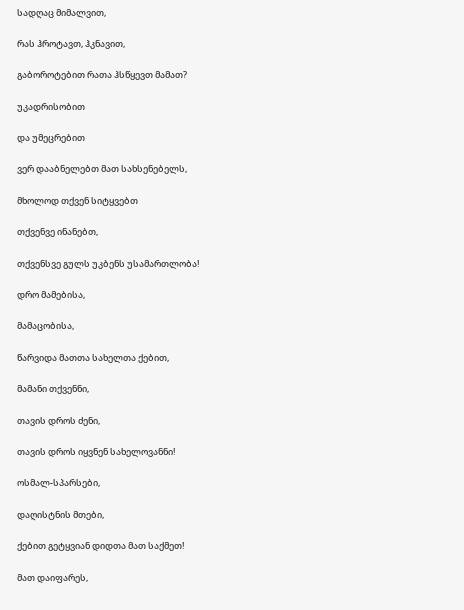სადღაც მიმალვით,

რას ჰროტავთ, ჰკნავით,

გაბოროტებით რათა ჰსწყევთ მამათ?

უკადრისობით

და უმეცრებით

ვერ დააბნელებთ მათ სახსენებელს,

მხოლოდ თქვენ სიტყვებთ

თქვენვე ინანებთ,

თქვენსვე გულს უკბენს უსამართლობა!

დრო მამებისა,

მამაცობისა,

წარვიდა მათთა სახელთა ქებით,

მამანი თქვენნი,

თავის დროს ძენი,

თავის დროს იყვნენ სახელოვანნი!

ოსმალ-სპარსები,

დაღისტნის მთები,

ქებით გეტყვიან დიდთა მათ საქმეთ!

მათ დაიფარეს,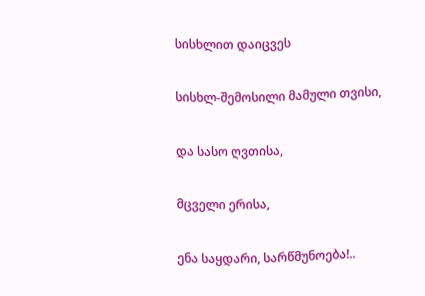სისხლით დაიცვეს

სისხლ-შემოსილი მამული თვისი,

და სასო ღვთისა,

მცველი ერისა,

ენა საყდარი, სარწმუნოება!..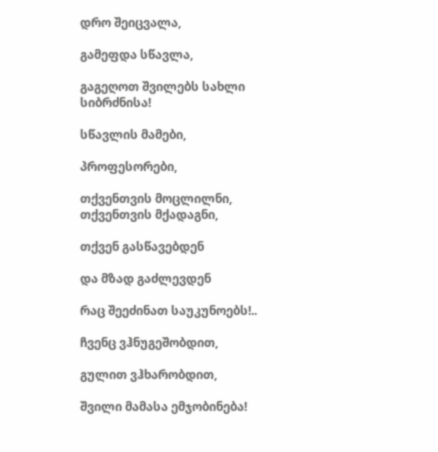დრო შეიცვალა,

გამეფდა სწავლა,

გაგეღოთ შვილებს სახლი სიბრძნისა!

სწავლის მამები,

პროფესორები,

თქვენთვის მოცლილნი, თქვენთვის მქადაგნი,

თქვენ გასწავებდენ

და მზად გაძლევდენ

რაც შეეძინათ საუკუნოებს!..

ჩვენც ვჰნუგეშობდით,

გულით ვჰხარობდით,

შვილი მამასა ემჯობინება!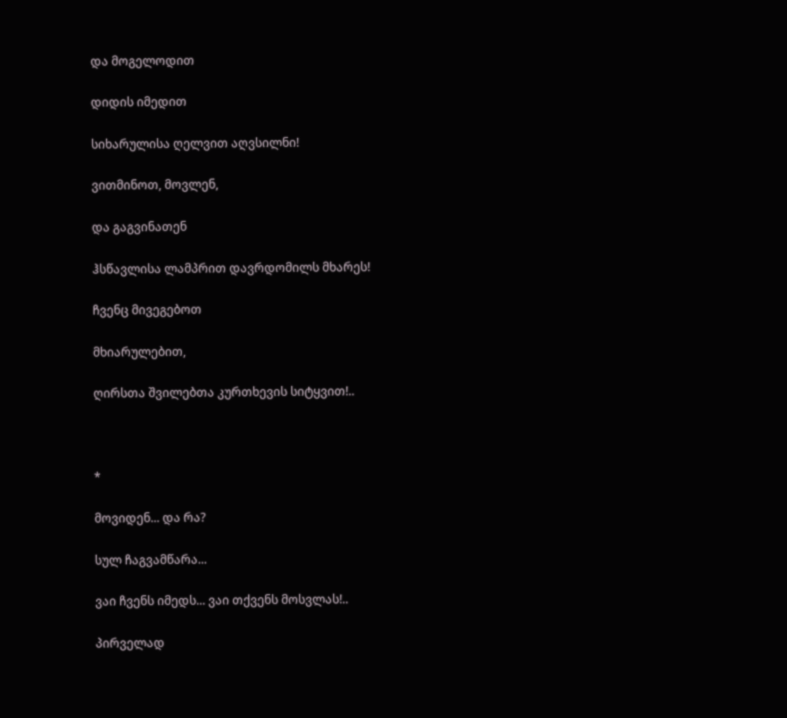და მოგელოდით

დიდის იმედით

სიხარულისა ღელვით აღვსილნი!

ვითმინოთ, მოვლენ,

და გაგვინათენ

ჰსწავლისა ლამპრით დავრდომილს მხარეს!

ჩვენც მივეგებოთ

მხიარულებით,

ღირსთა შვილებთა კურთხევის სიტყვით!..



*

მოვიდენ... და რა?

სულ ჩაგვამწარა...

ვაი ჩვენს იმედს... ვაი თქვენს მოსვლას!..

პირველად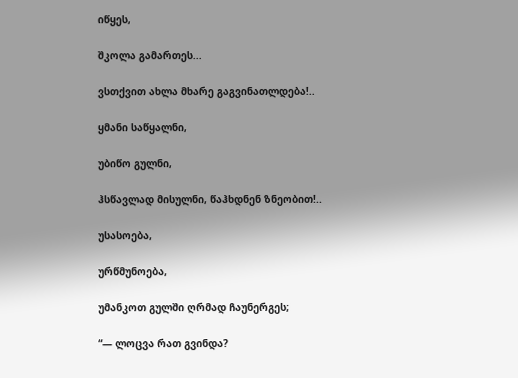იწყეს,

შკოლა გამართეს...

ვსთქვით ახლა მხარე გაგვინათლდება!..

ყმანი საწყალნი,

უბიწო გულნი,

ჰსწავლად მისულნი, წაჰხდნენ ზნეობით!..

უსასოება,

ურწმუნოება,

უმანკოთ გულში ღრმად ჩაუნერგეს;

“— ლოცვა რათ გვინდა?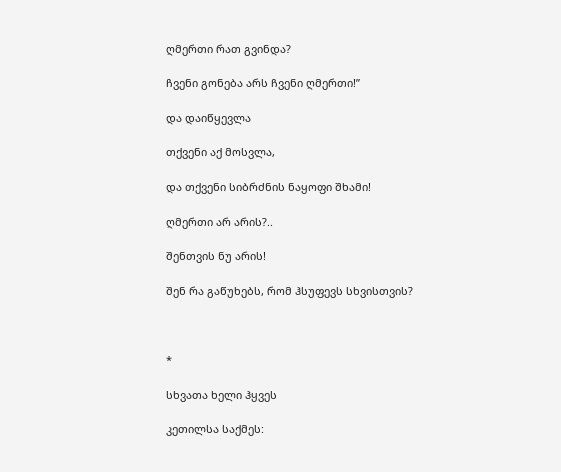ღმერთი რათ გვინდა?

ჩვენი გონება არს ჩვენი ღმერთი!”

და დაიწყევლა

თქვენი აქ მოსვლა,

და თქვენი სიბრძნის ნაყოფი შხამი!

ღმერთი არ არის?..

შენთვის ნუ არის!

შენ რა გაწუხებს, რომ ჰსუფევს სხვისთვის?



*

სხვათა ხელი ჰყვეს

კეთილსა საქმეს: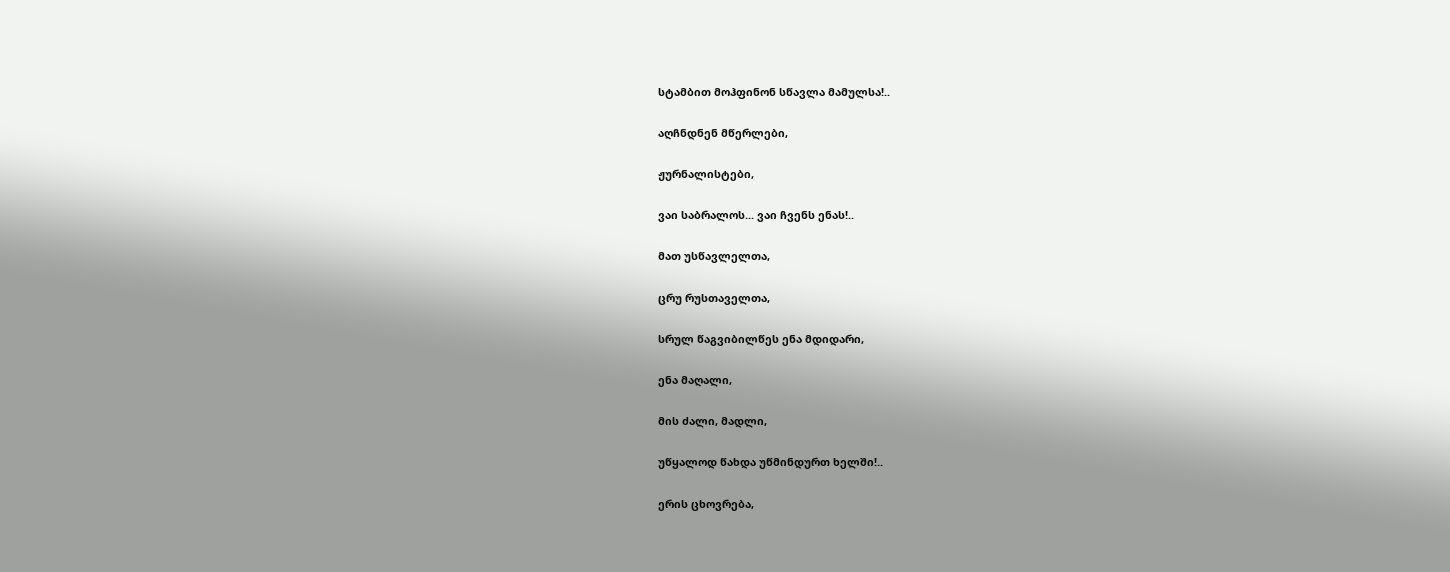სტამბით მოჰფინონ სწავლა მამულსა!..

აღჩნდნენ მწერლები,

ჟურნალისტები,

ვაი საბრალოს... ვაი ჩვენს ენას!..

მათ უსწავლელთა,

ცრუ რუსთაველთა,

სრულ წაგვიბილწეს ენა მდიდარი,

ენა მაღალი,

მის ძალი, მადლი,

უწყალოდ წახდა უწმინდურთ ხელში!..

ერის ცხოვრება,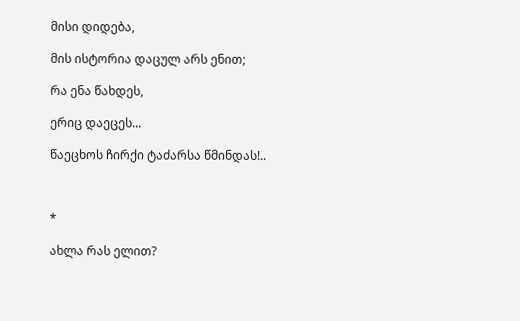მისი დიდება,

მის ისტორია დაცულ არს ენით;

რა ენა წახდეს,

ერიც დაეცეს...

წაეცხოს ჩირქი ტაძარსა წმინდას!..



*

ახლა რას ელით?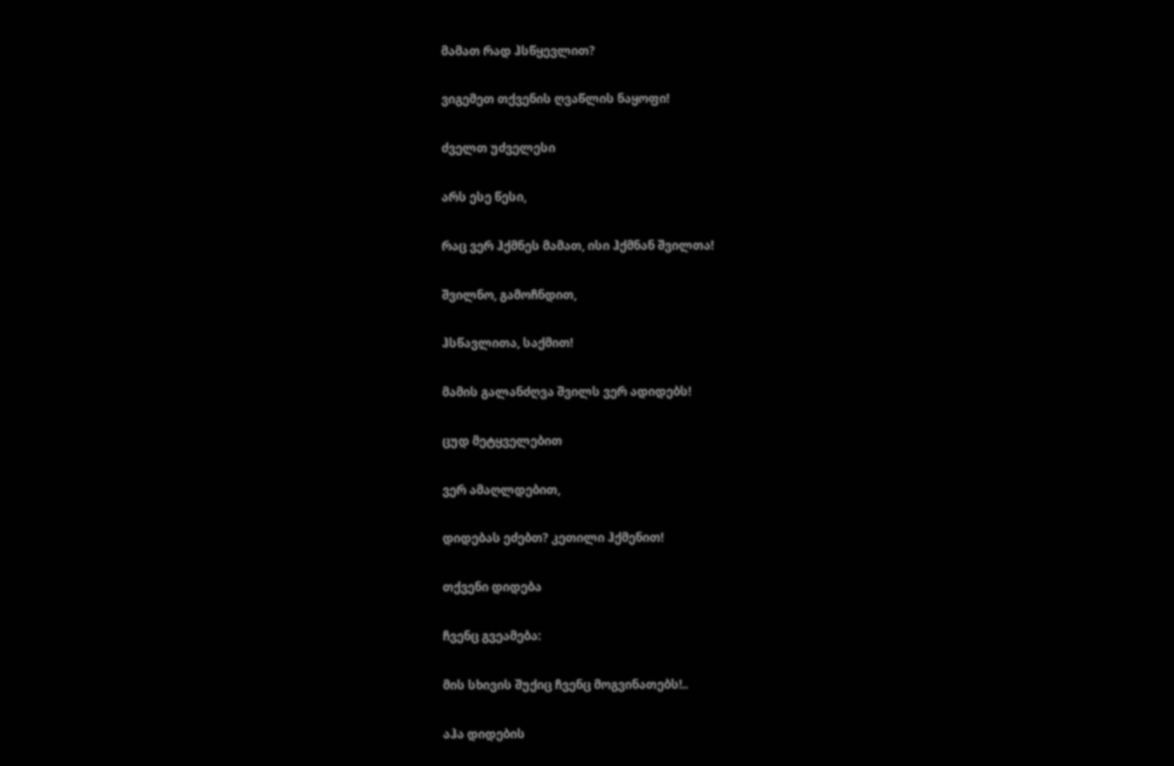მამათ რად ჰსწყევლით?

ვიგემეთ თქვენის ღვაწლის ნაყოფი!

ძველთ უძველესი

არს ესე წესი,

რაც ვერ ჰქმნეს მამათ, ისი ჰქმნან შვილთა!

შვილნო, გამოჩნდით,

ჰსწავლითა, საქმით!

მამის გალანძღვა შვილს ვერ ადიდებს!

ცუდ მეტყველებით

ვერ ამაღლდებით,

დიდებას ეძებთ? კეთილი ჰქმენით!

თქვენი დიდება

ჩვენც გვეამება:

მის სხივის შუქიც ჩვენც მოგვინათებს!..

აჰა დიდების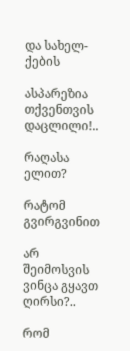და სახელ-ქების

ასპარეზია თქვენთვის დაცლილი!..

რაღასა ელით?

რატომ გვირგვინით

არ შეიმოსვის ვინცა გყავთ ღირსი?..

რომ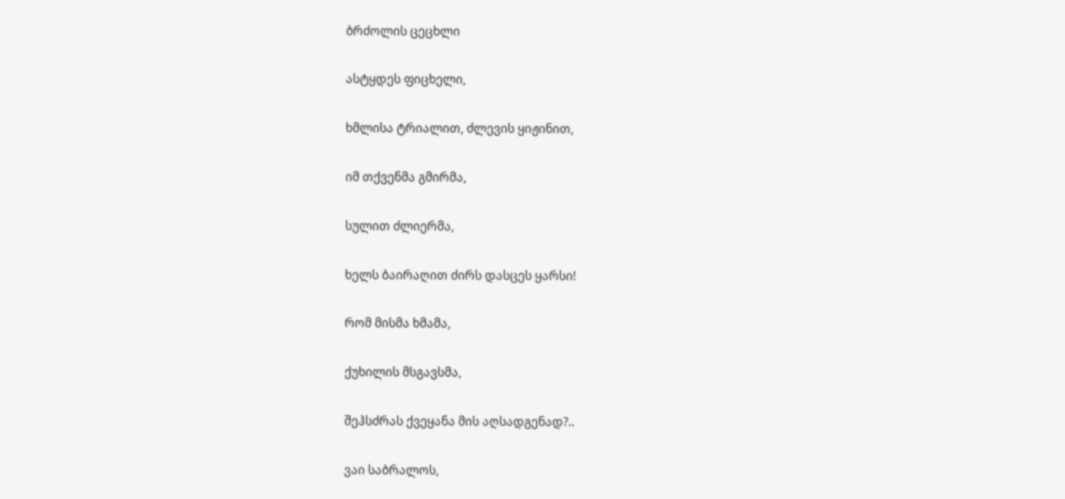ბრძოლის ცეცხლი

ასტყდეს ფიცხელი,

ხმლისა ტრიალით, ძლევის ყიჟინით,

იმ თქვენმა გმირმა,

სულით ძლიერმა,

ხელს ბაირაღით ძირს დასცეს ყარსი!

რომ მისმა ხმამა,

ქუხილის მსგავსმა,

შეჰსძრას ქვეყანა მის აღსადგენად?..

ვაი საბრალოს,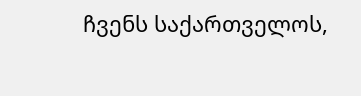ჩვენს საქართველოს,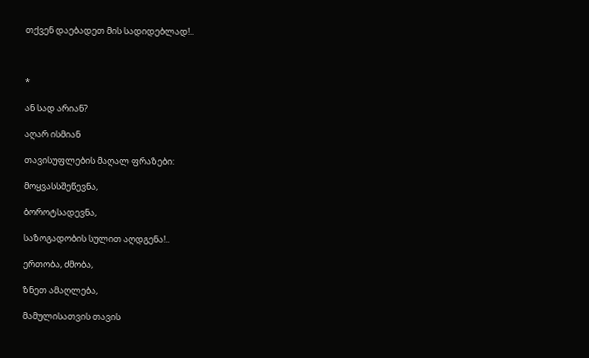თქვენ დაებადეთ მის სადიდებლად!..



*

ან სად არიან?

აღარ ისმიან

თავისუფლების მაღალ ფრაზები:

მოყვასსშეწევნა,

ბოროტსადევნა,

საზოგადობის სულით აღდგენა!..

ერთობა, ძმობა,

ზნეთ ამაღლება,

მამულისათვის თავის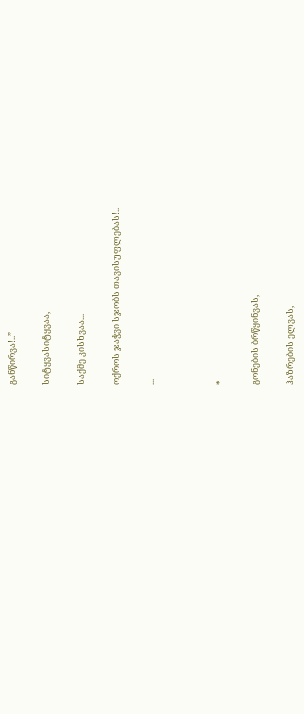განწირვა!..”

სიტყვასიტყვაა,

საქმე კისხვაა...

ოქროს ჯაჭვი სჯობს თავისუფლებას!..

...



*

გონების ბრწყინვას,

ჰაზრების ელვას,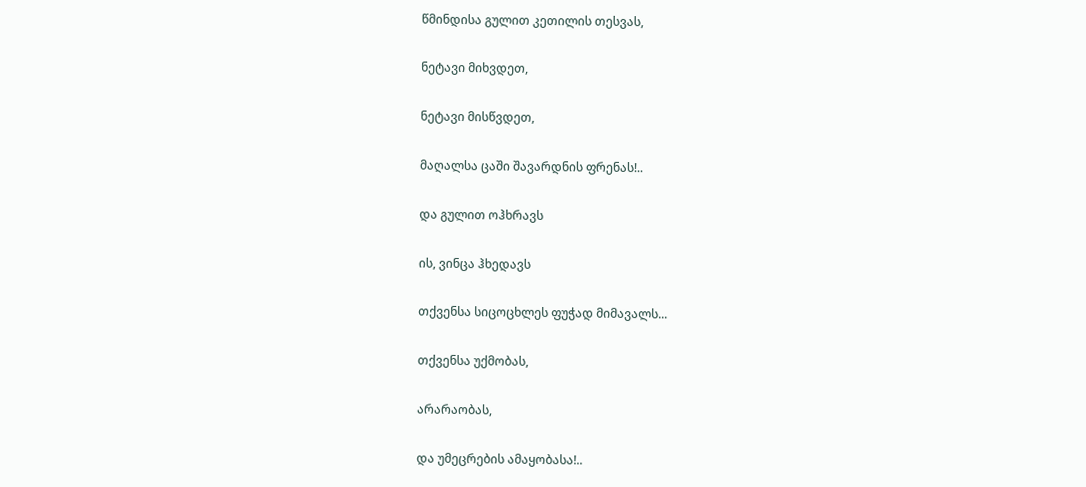წმინდისა გულით კეთილის თესვას,

ნეტავი მიხვდეთ,

ნეტავი მისწვდეთ,

მაღალსა ცაში შავარდნის ფრენას!..

და გულით ოჰხრავს

ის, ვინცა ჰხედავს

თქვენსა სიცოცხლეს ფუჭად მიმავალს...

თქვენსა უქმობას,

არარაობას,

და უმეცრების ამაყობასა!..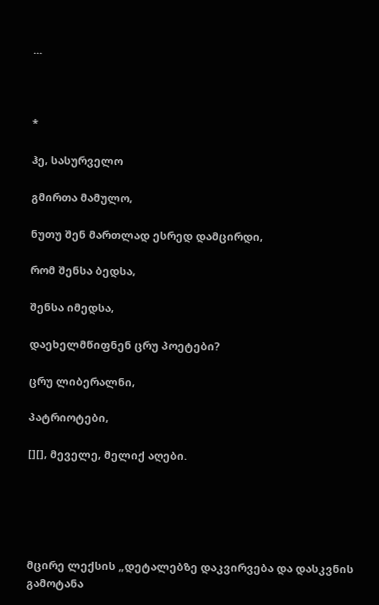...



*

ჰე, სასურველო

გმირთა მამულო,

ნუთუ შენ მართლად ესრედ დამცირდი,

რომ შენსა ბედსა,

შენსა იმედსა,

დაეხელმწიფნენ ცრუ პოეტები?

ცრუ ლიბერალნი,

პატრიოტები,

[][], მეველე, მელიქ აღები.





მცირე ლექსის „დეტალებზე დაკვირვება და დასკვნის გამოტანა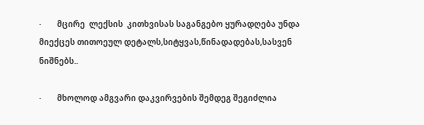·        მცირე  ლექსის  კითხვისას საგანგებო ყურადღება უნდა მიექცეს თითოეულ დეტალს,სიტყვას,წინადადებას,სასვენ ნიშნებს..

·        მხოლოდ ამგვარი დაკვირვების შემდეგ შეგიძლია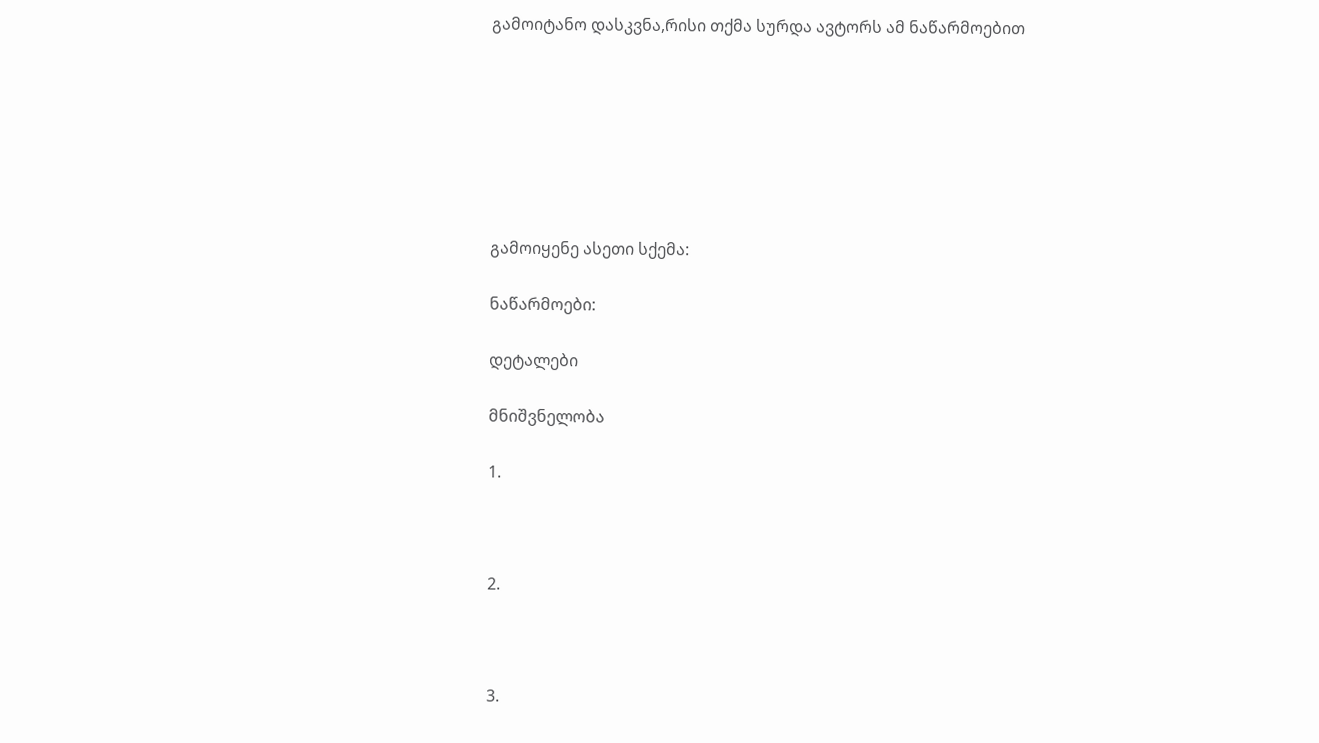გამოიტანო დასკვნა,რისი თქმა სურდა ავტორს ამ ნაწარმოებით







გამოიყენე ასეთი სქემა:

ნაწარმოები:

დეტალები

მნიშვნელობა

1.



2.



3.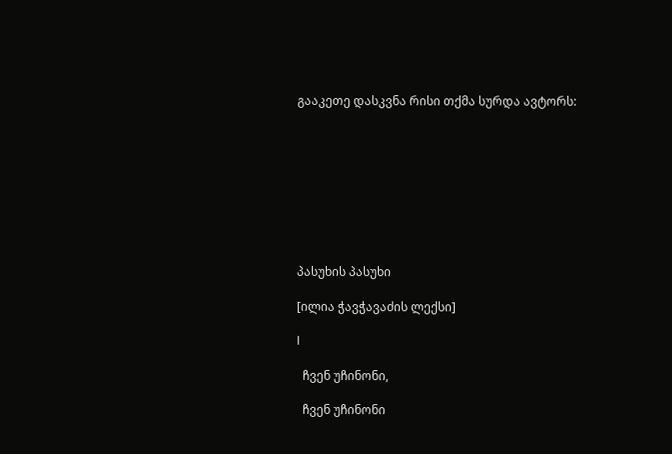გააკეთე დასკვნა რისი თქმა სურდა ავტორს:









პასუხის პასუხი

[ილია ჭავჭავაძის ლექსი]

I

  ჩვენ უჩინონი,

  ჩვენ უჩინონი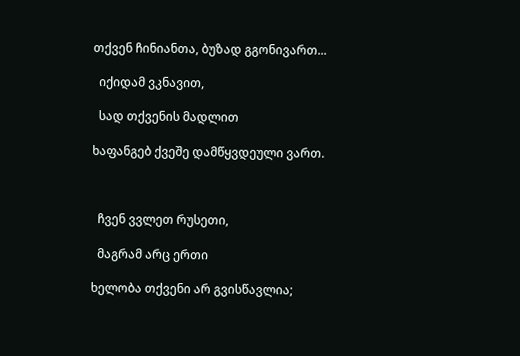თქვენ ჩინიანთა, ბუზად გგონივართ...

  იქიდამ ვკნავით,

  სად თქვენის მადლით

ხაფანგებ ქვეშე დამწყვდეული ვართ.



  ჩვენ ვვლეთ რუსეთი,

  მაგრამ არც ერთი

ხელობა თქვენი არ გვისწავლია;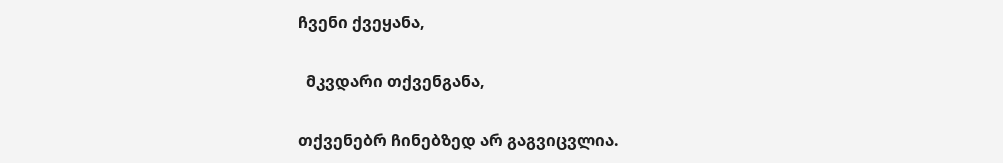ჩვენი ქვეყანა,

  მკვდარი თქვენგანა,

თქვენებრ ჩინებზედ არ გაგვიცვლია.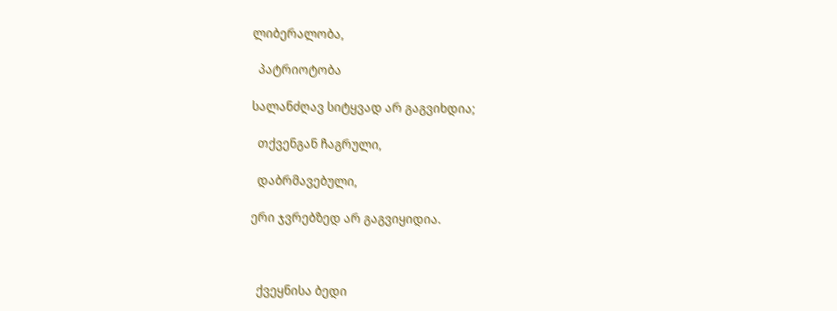ლიბერალობა,

  პატრიოტობა

სალანძღავ სიტყვად არ გაგვიხდია;

  თქვენგან ჩაგრული,

  დაბრმავებული,

ერი ჯვრებზედ არ გაგვიყიდია.



  ქვეყნისა ბედი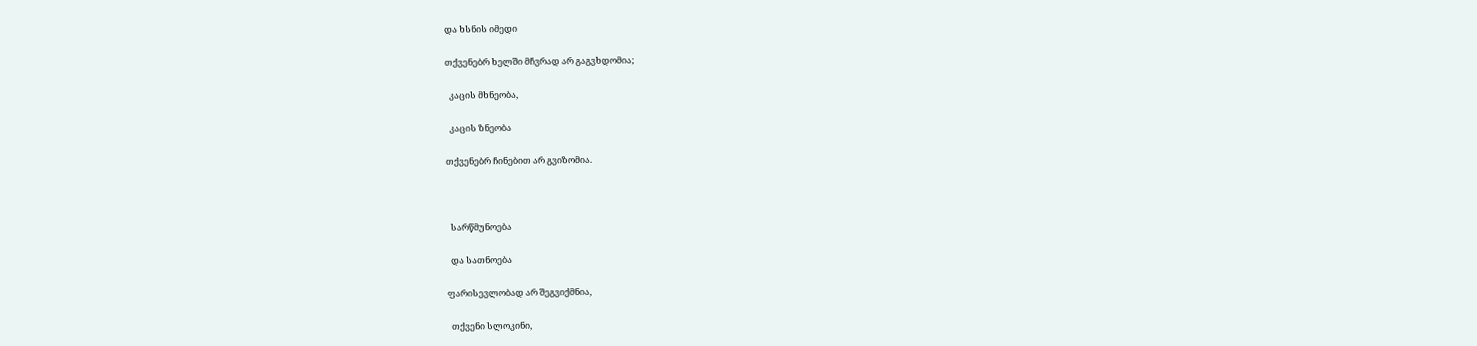და ხსნის იმედი

თქვენებრ ხელში მჩვრად არ გაგვხდომია;

  კაცის მხნეობა,

  კაცის ზნეობა

თქვენებრ ჩინებით არ გვიზომია.



  სარწმუნოება

  და სათნოება

ფარისევლობად არ შეგვიქმნია,

  თქვენი სლოკინი,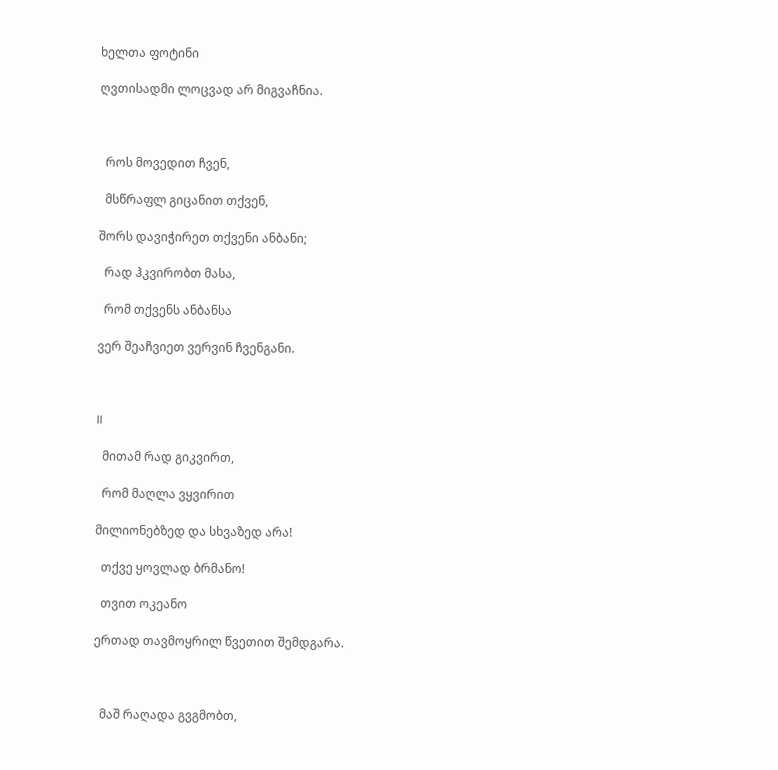ხელთა ფოტინი

ღვთისადმი ლოცვად არ მიგვაჩნია.



  როს მოვედით ჩვენ,

  მსწრაფლ გიცანით თქვენ,

შორს დავიჭირეთ თქვენი ანბანი;

  რად ჰკვირობთ მასა,

  რომ თქვენს ანბანსა

ვერ შეაჩვიეთ ვერვინ ჩვენგანი.



II

  მითამ რად გიკვირთ,

  რომ მაღლა ვყვირით

მილიონებზედ და სხვაზედ არა!

  თქვე ყოვლად ბრმანო!

  თვით ოკეანო

ერთად თავმოყრილ წვეთით შემდგარა.



  მაშ რაღადა გვგმობთ,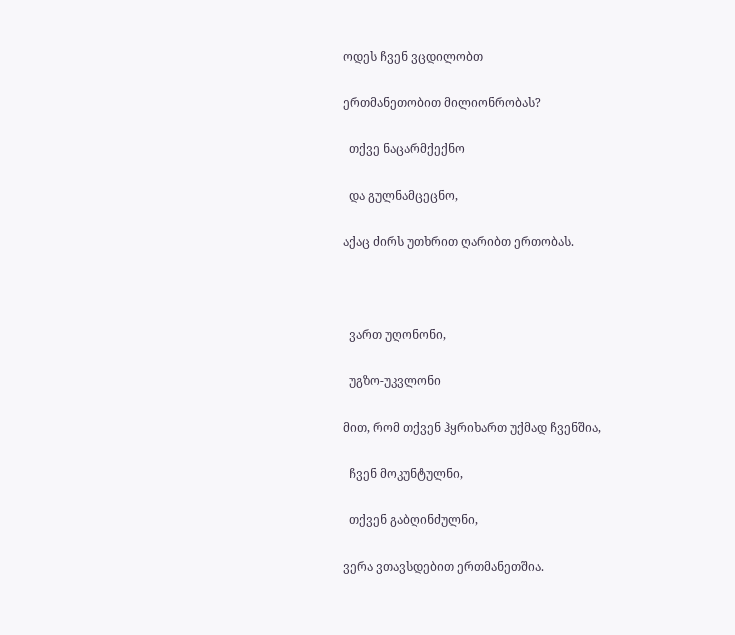ოდეს ჩვენ ვცდილობთ

ერთმანეთობით მილიონრობას?

  თქვე ნაცარმქექნო

  და გულნამცეცნო,

აქაც ძირს უთხრით ღარიბთ ერთობას.



  ვართ უღონონი,

  უგზო-უკვლონი

მით, რომ თქვენ ჰყრიხართ უქმად ჩვენშია,

  ჩვენ მოკუნტულნი,

  თქვენ გაბღინძულნი,

ვერა ვთავსდებით ერთმანეთშია.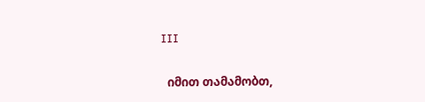III

  იმით თამამობთ,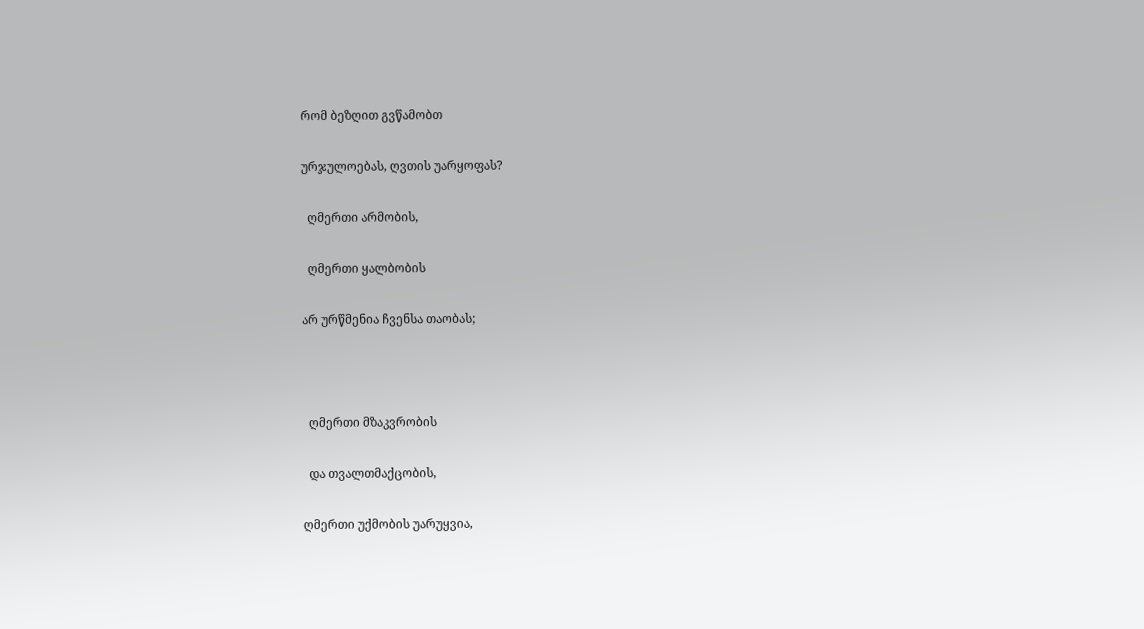რომ ბეზღით გვწამობთ

ურჯულოებას, ღვთის უარყოფას?

  ღმერთი არმობის,

  ღმერთი ყალბობის

არ ურწმენია ჩვენსა თაობას;



  ღმერთი მზაკვრობის

  და თვალთმაქცობის,

ღმერთი უქმობის უარუყვია,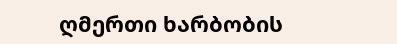ღმერთი ხარბობის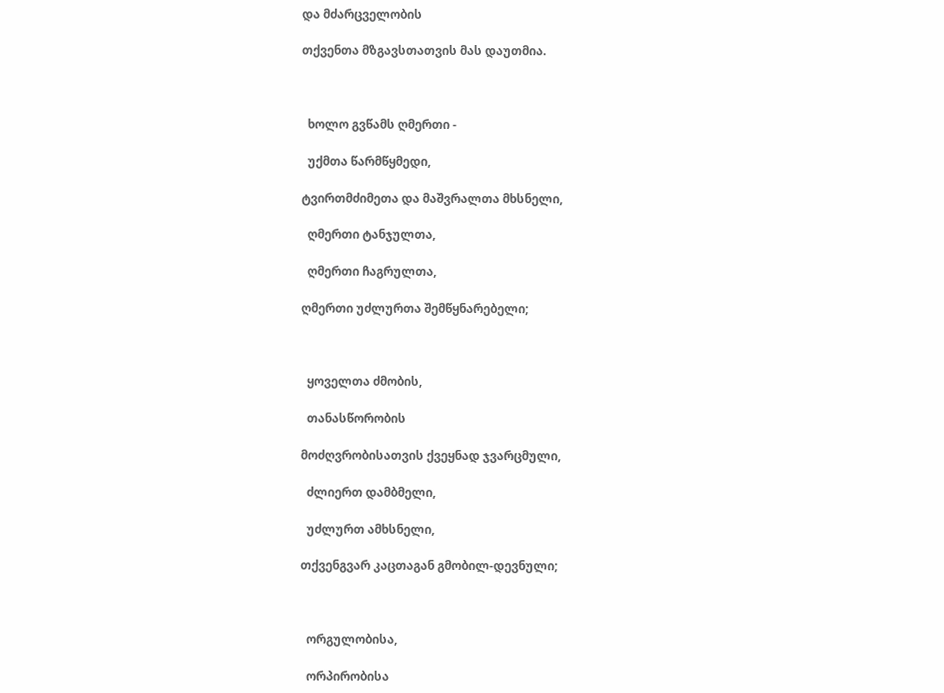და მძარცველობის

თქვენთა მზგავსთათვის მას დაუთმია.



  ხოლო გვწამს ღმერთი -

  უქმთა წარმწყმედი,

ტვირთმძიმეთა და მაშვრალთა მხსნელი,

  ღმერთი ტანჯულთა,

  ღმერთი ჩაგრულთა,

ღმერთი უძლურთა შემწყნარებელი;



  ყოველთა ძმობის,

  თანასწორობის

მოძღვრობისათვის ქვეყნად ჯვარცმული,

  ძლიერთ დამბმელი,

  უძლურთ ამხსნელი,

თქვენგვარ კაცთაგან გმობილ-დევნული;



  ორგულობისა,

  ორპირობისა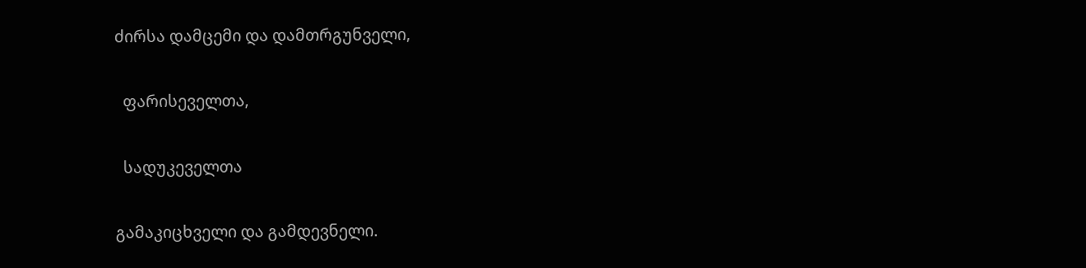ძირსა დამცემი და დამთრგუნველი,

  ფარისეველთა,

  სადუკეველთა

გამაკიცხველი და გამდევნელი.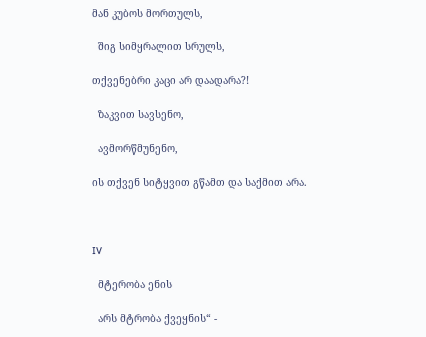მან კუბოს მორთულს,

  შიგ სიმყრალით სრულს,

თქვენებრი კაცი არ დაადარა?!

  ზაკვით სავსენო,

  ავმორწმუნენო,

ის თქვენ სიტყვით გწამთ და საქმით არა.



IV

  მტერობა ენის

  არს მტრობა ქვეყნის“ -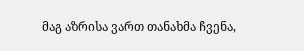მაგ აზრისა ვართ თანახმა ჩვენა,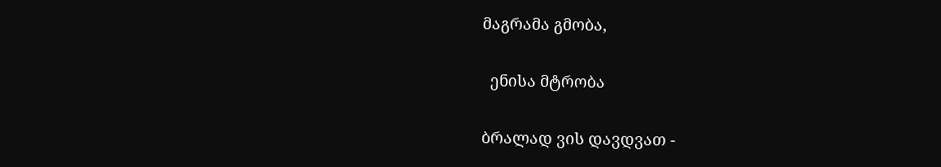მაგრამა გმობა,

  ენისა მტრობა

ბრალად ვის დავდვათ -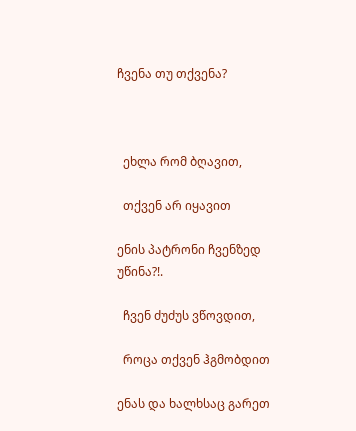ჩვენა თუ თქვენა?



  ეხლა რომ ბღავით,

  თქვენ არ იყავით

ენის პატრონი ჩვენზედ უწინა?!.

  ჩვენ ძუძუს ვწოვდით,

  როცა თქვენ ჰგმობდით

ენას და ხალხსაც გარეთ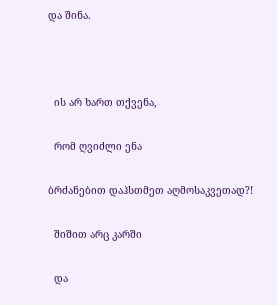და შინა.



  ის არ ხართ თქვენა,

  რომ ღვიძლი ენა

ბრძანებით დაჰსთმეთ აღმოსაკვეთად?!

  შიშით არც კარში

  და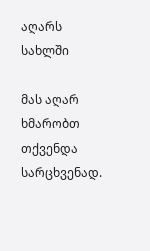აღარს სახლში

მას აღარ ხმარობთ თქვენდა სარცხვენად.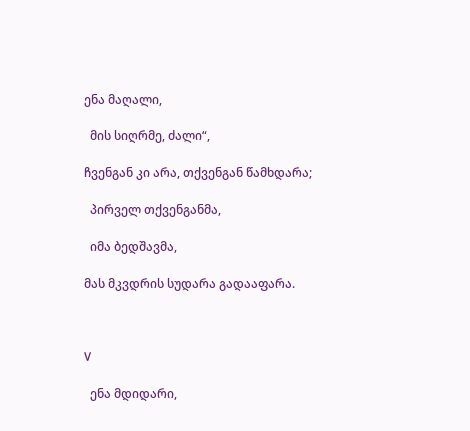ენა მაღალი,

  მის სიღრმე, ძალი“,

ჩვენგან კი არა, თქვენგან წამხდარა;

  პირველ თქვენგანმა,

  იმა ბედშავმა,

მას მკვდრის სუდარა გადააფარა.



V

  ენა მდიდარი,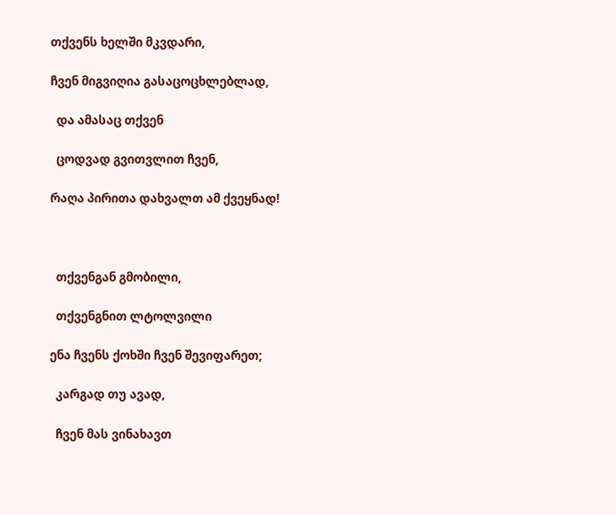თქვენს ხელში მკვდარი,

ჩვენ მიგვიღია გასაცოცხლებლად,

  და ამასაც თქვენ

  ცოდვად გვითვლით ჩვენ,

რაღა პირითა დახვალთ ამ ქვეყნად!



  თქვენგან გმობილი,

  თქვენგნით ლტოლვილი

ენა ჩვენს ქოხში ჩვენ შევიფარეთ;

  კარგად თუ ავად,

  ჩვენ მას ვინახავთ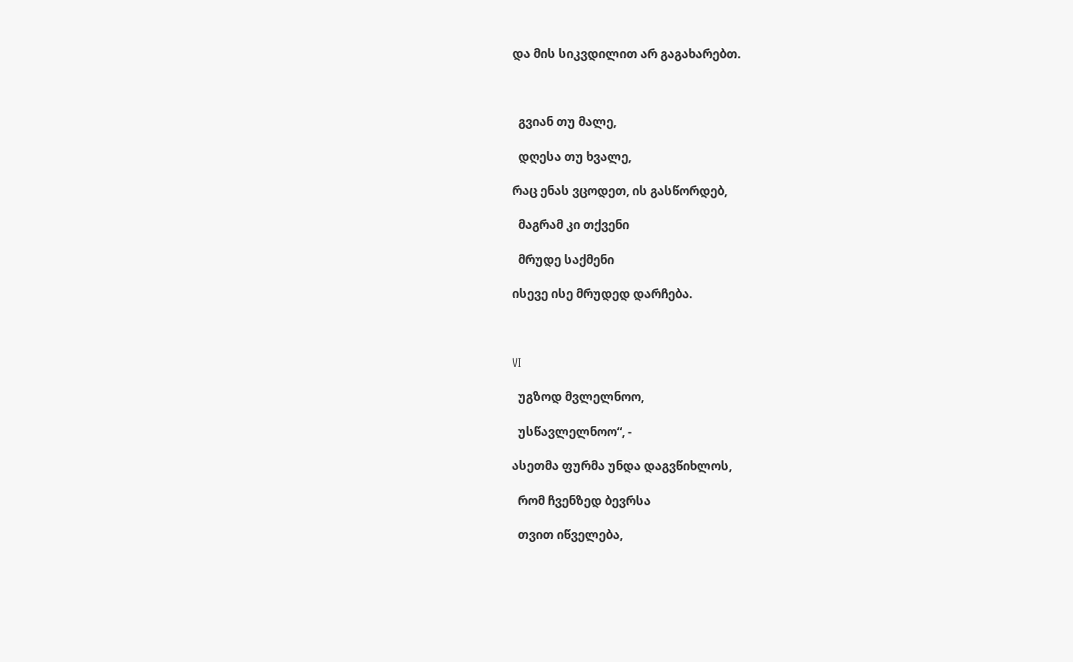და მის სიკვდილით არ გაგახარებთ.



  გვიან თუ მალე,

  დღესა თუ ხვალე,

რაც ენას ვცოდეთ, ის გასწორდებ,

  მაგრამ კი თქვენი

  მრუდე საქმენი

ისევე ისე მრუდედ დარჩება.



VI

  უგზოდ მვლელნოო,

  უსწავლელნოო“, -

ასეთმა ფურმა უნდა დაგვწიხლოს,

  რომ ჩვენზედ ბევრსა

  თვით იწველება,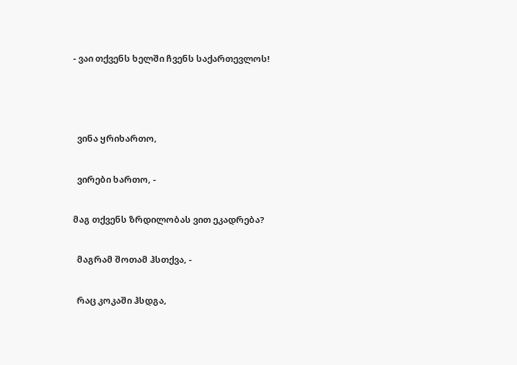- ვაი თქვენს ხელში ჩვენს საქართევლოს!



  ვინა ყრიხართო,

  ვირები ხართო, -

მაგ თქვენს ზრდილობას ვით ეკადრება?

  მაგრამ შოთამ ჰსთქვა, -

  რაც კოკაში ჰსდგა,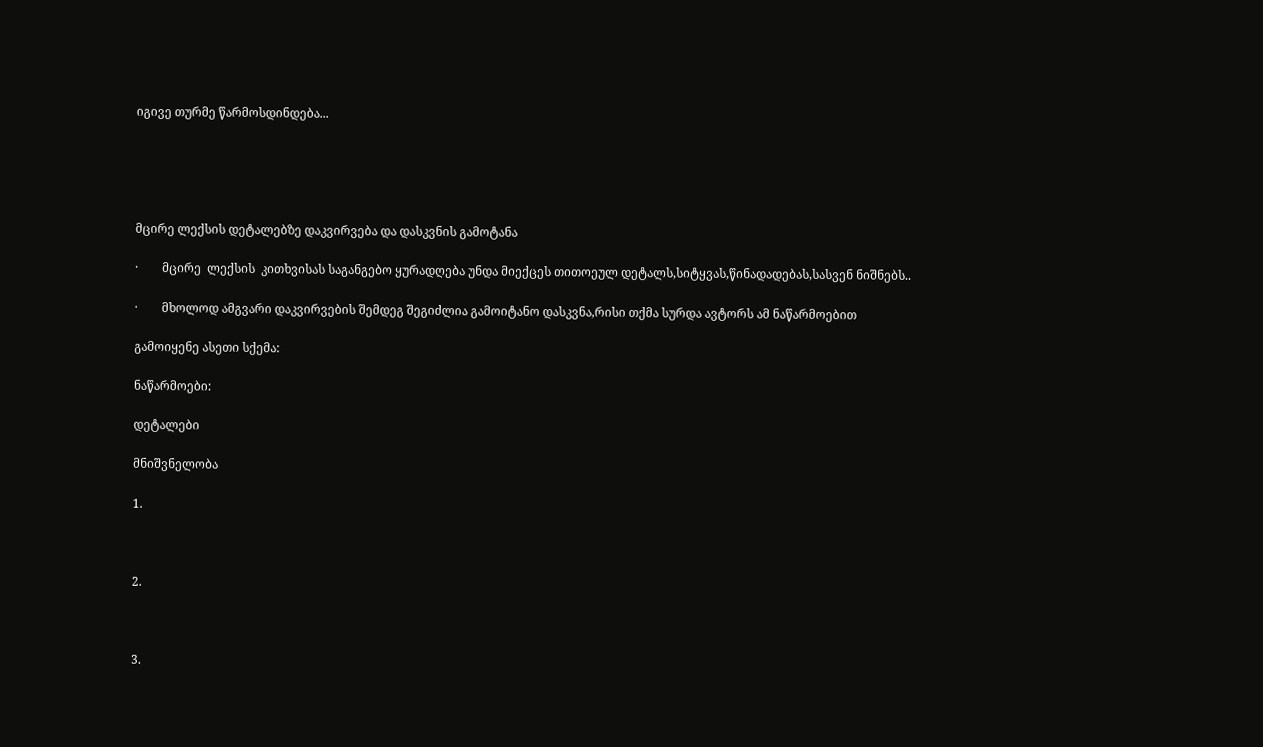იგივე თურმე წარმოსდინდება...





მცირე ლექსის დეტალებზე დაკვირვება და დასკვნის გამოტანა

·        მცირე  ლექსის  კითხვისას საგანგებო ყურადღება უნდა მიექცეს თითოეულ დეტალს,სიტყვას,წინადადებას,სასვენ ნიშნებს..

·        მხოლოდ ამგვარი დაკვირვების შემდეგ შეგიძლია გამოიტანო დასკვნა,რისი თქმა სურდა ავტორს ამ ნაწარმოებით

გამოიყენე ასეთი სქემა:

ნაწარმოები:

დეტალები

მნიშვნელობა

1.



2.



3.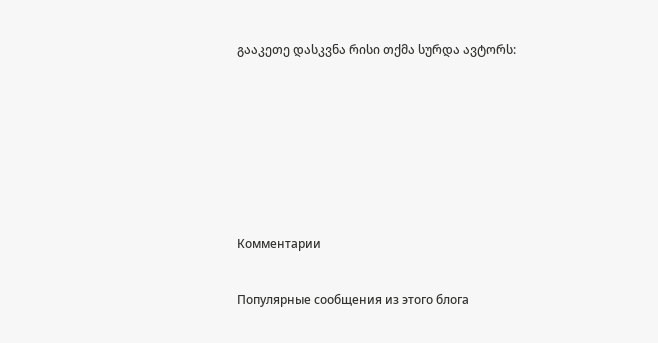გააკეთე დასკვნა რისი თქმა სურდა ავტორს:






Комментарии

Популярные сообщения из этого блога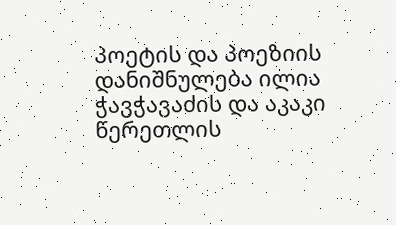პოეტის და პოეზიის დანიშნულება ილია ჭავჭავაძის და აკაკი წერეთლის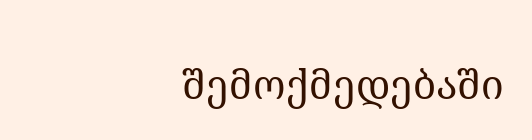შემოქმედებაში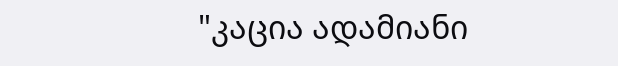"კაცია ადამიანი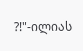?!"-ილიას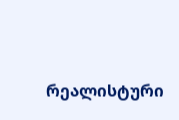რეალისტური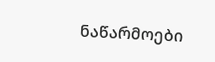ნაწარმოები